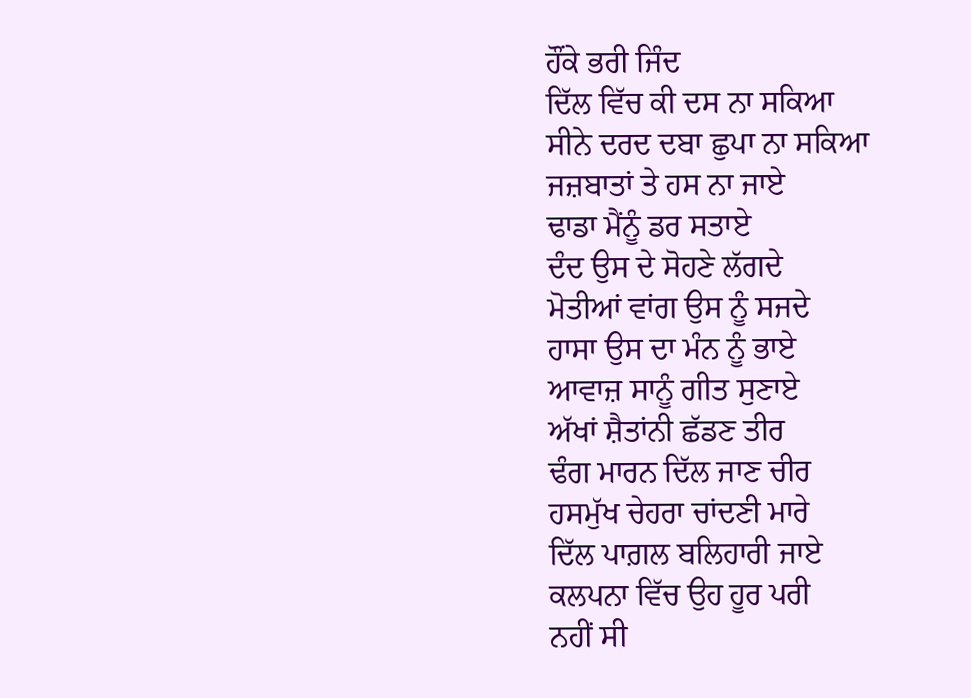ਹੌਂਕੇ ਭਰੀ ਜਿੰਦ
ਦਿੱਲ ਵਿੱਚ ਕੀ ਦਸ ਨਾ ਸਕਿਆ
ਸੀਨੇ ਦਰਦ ਦਬਾ ਛੁਪਾ ਨਾ ਸਕਿਆ
ਜਜ਼ਬਾਤਾਂ ਤੇ ਹਸ ਨਾ ਜਾਏ
ਢਾਡਾ ਮੈਂਨੂੰ ਡਰ ਸਤਾਏ
ਦੰਦ ਉਸ ਦੇ ਸੋਹਣੇ ਲੱਗਦੇ
ਮੋਤੀਆਂ ਵਾਂਗ ਉਸ ਨੂੰ ਸਜਦੇ
ਹਾਸਾ ਉਸ ਦਾ ਮੰਨ ਨੂੰ ਭਾਏ
ਆਵਾਜ਼ ਸਾਨੂੰ ਗੀਤ ਸੁਣਾਏ
ਅੱਖਾਂ ਸ਼ੈਤਾਂਨੀ ਛੱਡਣ ਤੀਰ
ਢੰਗ ਮਾਰਨ ਦਿੱਲ ਜਾਣ ਚੀਰ
ਹਸਮੁੱਖ ਚੇਹਰਾ ਚਾਂਦਣੀ ਮਾਰੇ
ਦਿੱਲ ਪਾਗ਼ਲ ਬਲਿਹਾਰੀ ਜਾਏ
ਕਲਪਨਾ ਵਿੱਚ ਉਹ ਹੂਰ ਪਰੀ
ਨਹੀਂ ਸੀ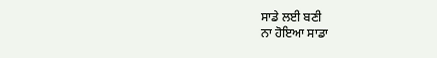ਸਾਡੇ ਲਈ ਬਣੀ
ਨਾ ਹੋਇਆ ਸਾਡਾ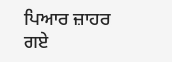ਪਿਆਰ ਜ਼ਾਹਰ
ਗਏ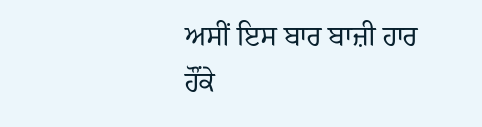ਅਸੀਂ ਇਸ ਬਾਰ ਬਾਜ਼ੀ ਹਾਰ
ਹੌਂਕੇ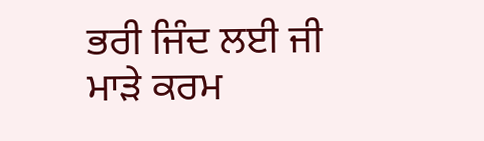ਭਰੀ ਜਿੰਦ ਲਈ ਜੀ
ਮਾੜੇ ਕਰਮ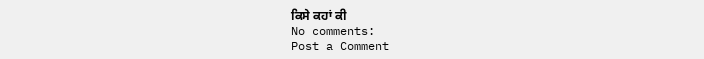ਕਿਸੇ ਕਹਾਂ ਕੀ
No comments:
Post a Comment